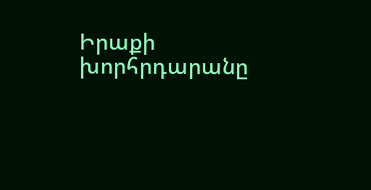Իրաքի խորհրդարանը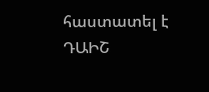հաստատել է ԴԱԻՇ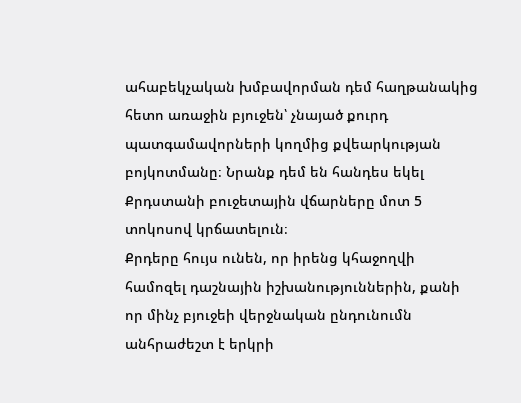ահաբեկչական խմբավորման դեմ հաղթանակից հետո առաջին բյուջեն՝ չնայած քուրդ պատգամավորների կողմից քվեարկության բոյկոտմանը։ Նրանք դեմ են հանդես եկել Քրդստանի բուջետային վճարները մոտ 5 տոկոսով կրճատելուն։
Քրդերը հույս ունեն, որ իրենց կհաջողվի համոզել դաշնային իշխանություններին, քանի որ մինչ բյուջեի վերջնական ընդունումն անհրաժեշտ է երկրի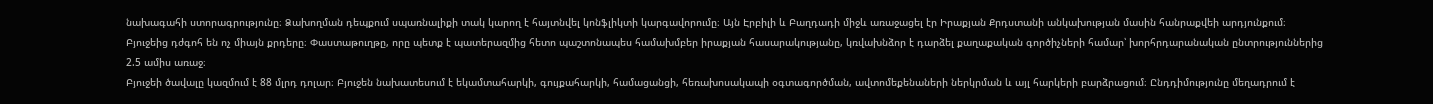նախագահի ստորագրությունը։ Ձախողման դեպքում սպառնալիքի տակ կարող է հայտնվել կոնֆլիկտի կարգավորումը։ Այն Էրբիլի և Բաղդադի միջև առաջացել էր Իրաքյան Քրդստանի անկախության մասին հանրաքվեի արդյունքում։ Բյուջեից դժգոհ են ոչ միայն քրդերը։ Փաստաթուղթը, որը պետք է պատերազմից հետո պաշտոնապես համախմբեր իրաքյան հասարակությանը, կռվախնձոր է դարձել քաղաքական գործիչների համար՝ խորհրդարանական ընտրություններից 2.5 ամիս առաջ։
Բյուջեի ծավալը կազմում է 88 մլրդ դոլար։ Բյուջեն նախատեսում է եկամտահարկի, գույքահարկի, համացանցի, հեռախոսակապի օգտագործման, ավտոմեքենաների ներկրման և այլ հարկերի բարձրացում։ Ընդդիմությունը մեղադրում է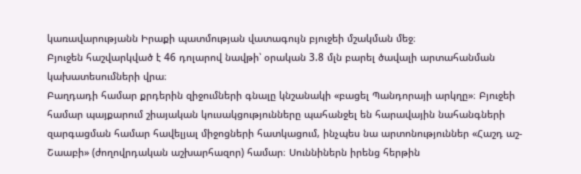կառավարությանն Իրաքի պատմության վատագույն բյուջեի մշակման մեջ։
Բյուջեն հաշվարկված է 46 դոլարով նավթի՝ օրական 3.8 մլն բարել ծավալի արտահանման կախատեսումների վրա։
Բաղդադի համար քրդերին զիջումների գնալը կնշանակի «բացել Պանդորայի արկղը»։ Բյուջեի համար պայքարում շիայական կուսակցությունները պահանջել են հարավային նահանգների զարգացման համար հավելյալ միջոցների հատկացում, ինչպես նա արտոնություններ «Հաշդ աշ-Շաաբի» (ժողովրդական աշխարհազոր) համար։ Սուննիներն իրենց հերթին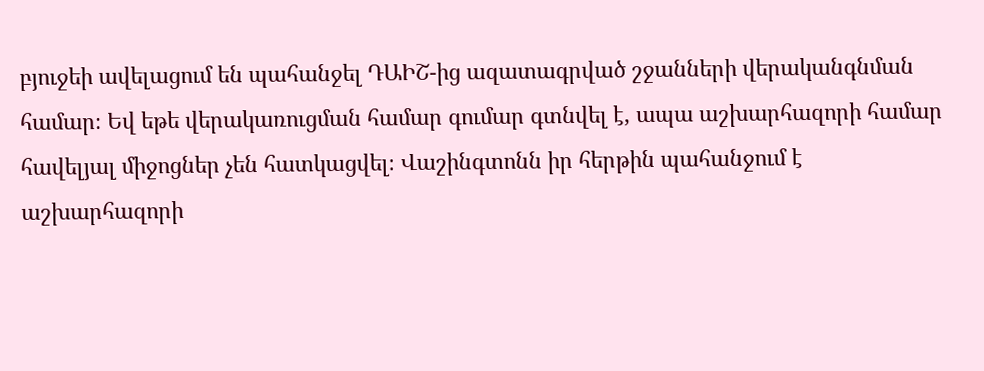բյուջեի ավելացում են պահանջել ԴԱԻՇ-ից ազատագրված շջանների վերականգնման համար։ Եվ եթե վերակառուցման համար գումար գտնվել է, ապա աշխարհազորի համար հավելյալ միջոցներ չեն հատկացվել։ Վաշինգտոնն իր հերթին պահանջում է աշխարհազորի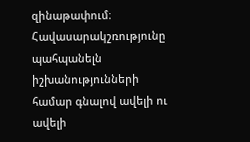զինաթափում։ Հավասարակշռությունը պահպանելն իշխանությունների համար գնալով ավելի ու ավելի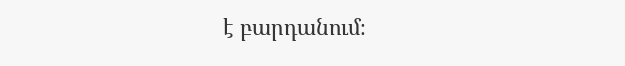է բարդանում։